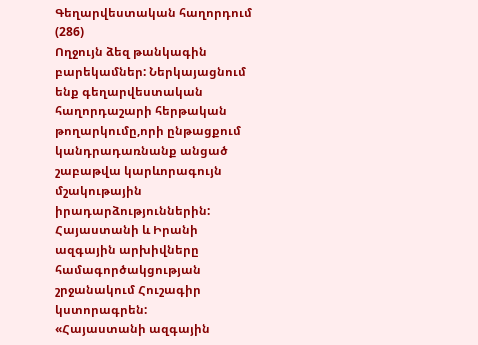Գեղարվեստական հաղորդում (286)
Ողջույն ձեզ թանկագին բարեկամներ: Ներկայացնում ենք գեղարվեստական հաղորդաշարի հերթական թողարկումը,որի ընթացքում կանդրադառնանք անցած շաբաթվա կարևորագույն մշակութային իրադարձություններին:
Հայաստանի և Իրանի ազգային արխիվները համագործակցության շրջանակում Հուշագիր կստորագրեն:
«Հայաստանի ազգային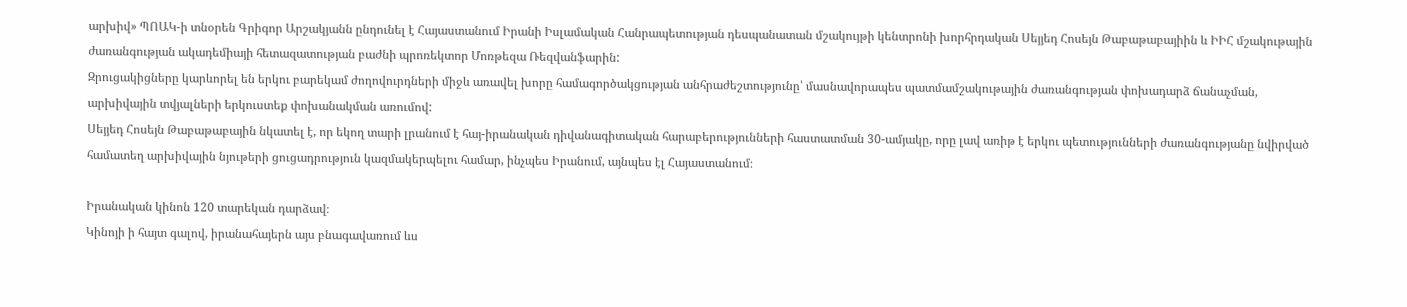արխիվ» ՊՈԱԿ-ի տնօրեն Գրիգոր Արշակյանն ընդունել է Հայաստանում Իրանի Իսլամական Հանրապետության դեսպանատան մշակույթի կենտրոնի խորհրդական Սեյյեդ Հոսեյն Թաբաթաբայիին և ԻԻՀ մշակութային ժառանգության ակադեմիայի հետազատության բաժնի պրոռեկտոր Մոռթեզա Ռեզվանֆարին:
Զրուցակիցները կարևորել են երկու բարեկամ ժողովուրդների միջև առավել խորը համագործակցության անհրաժեշտությունը՝ մասնավորապես պատմամշակութային ժառանգության փոխադարձ ճանաչման, արխիվային տվյալների երկուստեք փոխանակման առումով:
Սեյյեդ Հոսեյն Թաբաթաբային նկատել է, որ եկող տարի լրանում է հայ-իրանական դիվանագիտական հարաբերությունների հաստատման 30-ամյակը, որը լավ առիթ է երկու պետությունների ժառանգությանը նվիրված համատեղ արխիվային նյութերի ցուցադրություն կազմակերպելու համար, ինչպես Իրանում, այնպես էլ Հայաստանում։

Իրանական կինոն 120 տարեկան դարձավ։
Կինոյի ի հայտ գալով, իրանահայերն այս բնագավառում ևս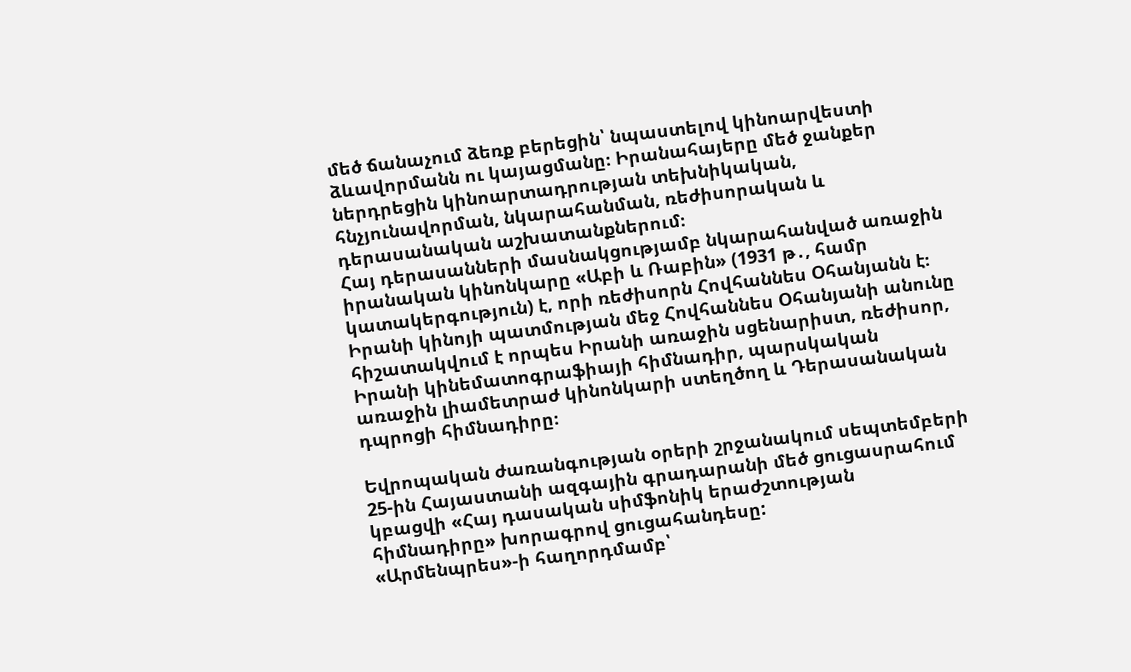մեծ ճանաչում ձեռք բերեցին՝ նպաստելով կինոարվեստի ձևավորմանն ու կայացմանը։ Իրանահայերը մեծ ջանքեր ներդրեցին կինոարտադրության տեխնիկական, հնչյունավորման, նկարահանման, ռեժիսորական և դերասանական աշխատանքներում։
Հայ դերասանների մասնակցությամբ նկարահանված առաջին իրանական կինոնկարը «Աբի և Ռաբին» (1931 թ․, համր կատակերգություն) է, որի ռեժիսորն Հովհաննես Օհանյանն է։
Իրանի կինոյի պատմության մեջ Հովհաննես Օհանյանի անունը հիշատակվում է որպես Իրանի առաջին սցենարիստ, ռեժիսոր, Իրանի կինեմատոգրաֆիայի հիմնադիր, պարսկական առաջին լիամետրաժ կինոնկարի ստեղծող և Դերասանական դպրոցի հիմնադիրը։

Եվրոպական ժառանգության օրերի շրջանակում սեպտեմբերի 25-ին Հայաստանի ազգային գրադարանի մեծ ցուցասրահում կբացվի «Հայ դասական սիմֆոնիկ երաժշտության հիմնադիրը» խորագրով ցուցահանդեսը:
«Արմենպրես»-ի հաղորդմամբ՝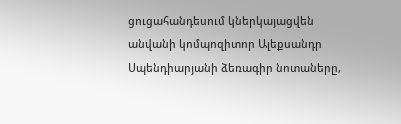ցուցահանդեսում կներկայացվեն անվանի կոմպոզիտոր Ալեքսանդր Սպենդիարյանի ձեռագիր նոտաները,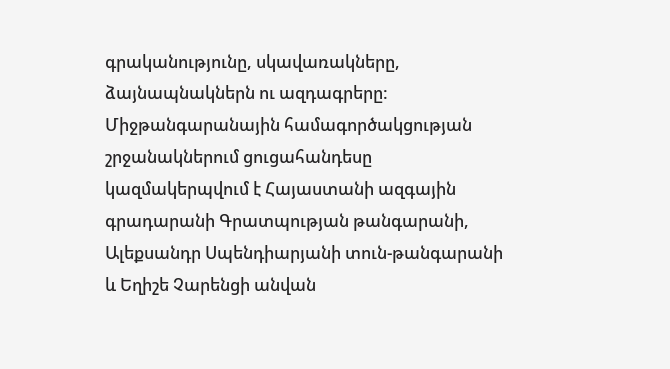գրականությունը, սկավառակները, ձայնապնակներն ու ազդագրերը:
Միջթանգարանային համագործակցության շրջանակներում ցուցահանդեսը կազմակերպվում է Հայաստանի ազգային գրադարանի Գրատպության թանգարանի, Ալեքսանդր Սպենդիարյանի տուն-թանգարանի և Եղիշե Չարենցի անվան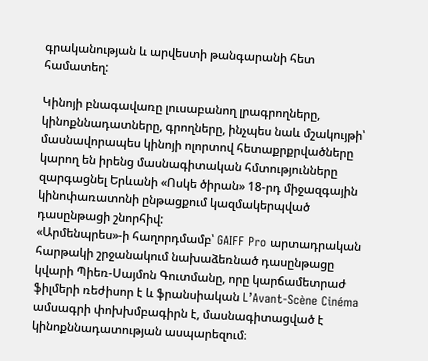գրականության և արվեստի թանգարանի հետ համատեղ:

Կինոյի բնագավառը լուսաբանող լրագրողները, կինոքննադատները, գրողները, ինչպես նաև մշակույթի՝ մասնավորապես կինոյի ոլորտով հետաքրքրվածները կարող են իրենց մասնագիտական հմտությունները զարգացնել Երևանի «Ոսկե ծիրան» 18-րդ միջազգային կինոփառատոնի ընթացքում կազմակերպված դասընթացի շնորհիվ:
«Արմենպրես»-ի հաղորդմամբ՝ GAIFF Pro արտադրական հարթակի շրջանակում նախաձեռնած դասընթացը կվարի Պիեռ-Սայմոն Գուտմանը, որը կարճամետրաժ ֆիլմերի ռեժիսոր է և ֆրանսիական L’Avant-Scène Cinéma ամսագրի փոխխմբագիրն է, մասնագիտացված է կինոքննադատության ասպարեզում։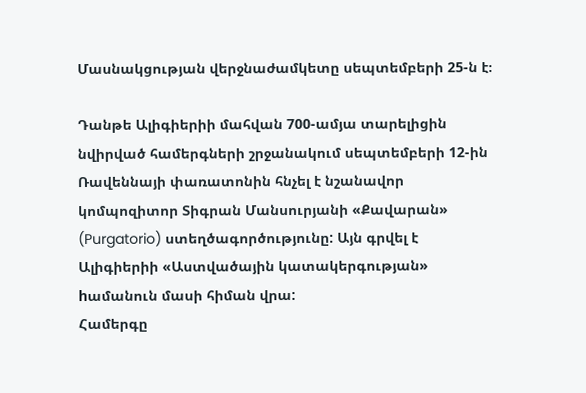Մասնակցության վերջնաժամկետը սեպտեմբերի 25-ն է։

Դանթե Ալիգիերիի մահվան 700-ամյա տարելիցին նվիրված համերգների շրջանակում սեպտեմբերի 12-ին Ռավեննայի փառատոնին հնչել է նշանավոր կոմպոզիտոր Տիգրան Մանսուրյանի «Քավարան» (Purgatorio) ստեղծագործությունը: Այն գրվել է Ալիգիերիի «Աստվածային կատակերգության» hամանուն մասի հիման վրա:
Համերգը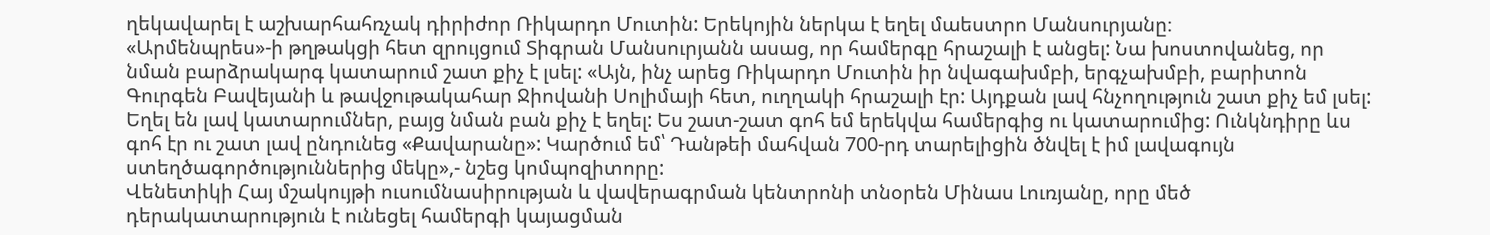ղեկավարել է աշխարհահռչակ դիրիժոր Ռիկարդո Մուտին: Երեկոյին ներկա է եղել մաեստրո Մանսուրյանը։
«Արմենպրես»-ի թղթակցի հետ զրույցում Տիգրան Մանսուրյանն ասաց, որ համերգը հրաշալի է անցել: Նա խոստովանեց, որ նման բարձրակարգ կատարում շատ քիչ է լսել: «Այն, ինչ արեց Ռիկարդո Մուտին իր նվագախմբի, երգչախմբի, բարիտոն Գուրգեն Բավեյանի և թավջութակահար Ջիովանի Սոլիմայի հետ, ուղղակի հրաշալի էր: Այդքան լավ հնչողություն շատ քիչ եմ լսել: Եղել են լավ կատարումներ, բայց նման բան քիչ է եղել: Ես շատ-շատ գոհ եմ երեկվա համերգից ու կատարումից: Ունկնդիրը ևս գոհ էր ու շատ լավ ընդունեց «Քավարանը»: Կարծում եմ՝ Դանթեի մահվան 700-րդ տարելիցին ծնվել է իմ լավագույն ստեղծագործություններից մեկը»,- նշեց կոմպոզիտորը:
Վենետիկի Հայ մշակույթի ուսումնասիրության և վավերագրման կենտրոնի տնօրեն Մինաս Լուռյանը, որը մեծ դերակատարություն է ունեցել համերգի կայացման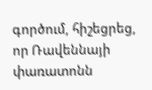գործում, հիշեցրեց, որ Ռավեննայի փառատոնն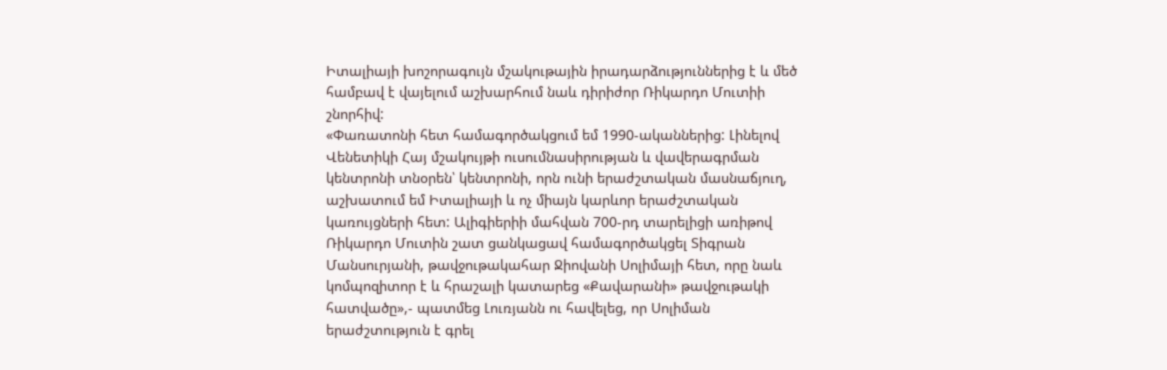Իտալիայի խոշորագույն մշակութային իրադարձություններից է և մեծ համբավ է վայելում աշխարհում նաև դիրիժոր Ռիկարդո Մուտիի շնորհիվ:
«Փառատոնի հետ համագործակցում եմ 1990-ականներից: Լինելով Վենետիկի Հայ մշակույթի ուսումնասիրության և վավերագրման կենտրոնի տնօրեն՝ կենտրոնի, որն ունի երաժշտական մասնաճյուղ, աշխատում եմ Իտալիայի և ոչ միայն կարևոր երաժշտական կառույցների հետ: Ալիգիերիի մահվան 700-րդ տարելիցի առիթով Ռիկարդո Մուտին շատ ցանկացավ համագործակցել Տիգրան Մանսուրյանի, թավջութակահար Ջիովանի Սոլիմայի հետ, որը նաև կոմպոզիտոր է և հրաշալի կատարեց «Քավարանի» թավջութակի հատվածը»,- պատմեց Լուռյանն ու հավելեց, որ Սոլիման երաժշտություն է գրել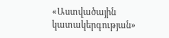«Աստվածային կատակերգության»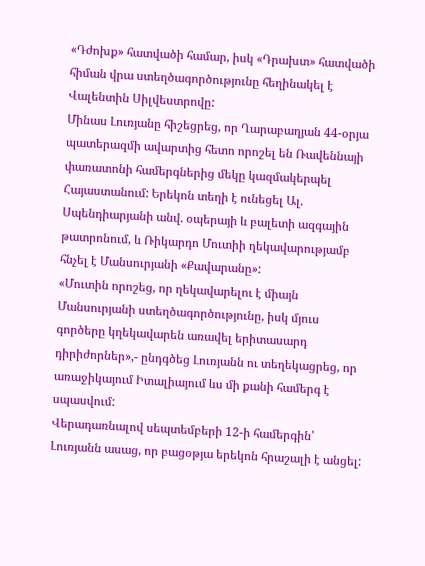«Դժոխք» հատվածի համար, իսկ «Դրախտ» հատվածի հիման վրա ստեղծագործությունը հեղինակել է Վալենտին Սիլվեստրովը:
Մինաս Լուռյանը հիշեցրեց, որ Ղարաբաղյան 44-օրյա պատերազմի ավարտից հետո որոշել են Ռավեննայի փառատոնի համերգներից մեկը կազմակերպել Հայաստանում: Երեկոն տեղի է ունեցել Ալ. Սպենդիարյանի անվ. օպերայի և բալետի ազգային թատրոնում, և Ռիկարդո Մուտիի ղեկավարությամբ հնչել է Մանսուրյանի «Քավարանը»:
«Մուտին որոշեց, որ ղեկավարելու է միայն Մանսուրյանի ստեղծագործությունը, իսկ մյուս գործերը կղեկավարեն առավել երիտասարդ դիրիժորներ»,- ընդգծեց Լուռյանն ու տեղեկացրեց, որ առաջիկայում Իտալիայում ևս մի քանի համերգ է սպասվում:
Վերադառնալով սեպտեմբերի 12-ի համերգին՝ Լուռյանն ասաց, որ բացօթյա երեկոն հրաշալի է անցել: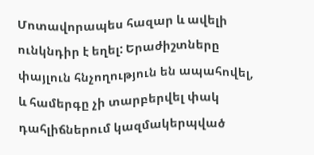Մոտավորապես հազար և ավելի ունկնդիր է եղել: Երաժիշտները փայլուն հնչողություն են ապահովել, և համերգը չի տարբերվել փակ դահլիճներում կազմակերպված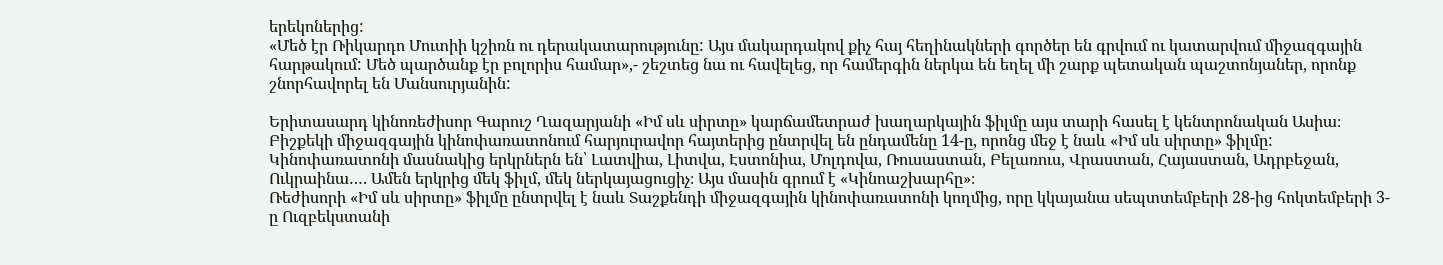երեկոներից:
«Մեծ էր Ռիկարդո Մուտիի կշիռն ու դերակատարությունը: Այս մակարդակով քիչ հայ հեղինակների գործեր են գրվում ու կատարվում միջազգային հարթակում: Մեծ պարծանք էր բոլորիս համար»,- շեշտեց նա ու հավելեց, որ համերգին ներկա են եղել մի շարք պետական պաշտոնյաներ, որոնք շնորհավորել են Մանսուրյանին:

Երիտասարդ կինոռեժիսոր Գարուշ Ղազարյանի «Իմ սև սիրտը» կարճամետրաժ խաղարկային ֆիլմը այս տարի հասել է կենտրոնական Ասիա։ Բիշքեկի միջազգային կինոփառատոնում հարյուրավոր հայտերից ընտրվել են ընդամենը 14-ը, որոնց մեջ է նաև «Իմ սև սիրտը» ֆիլմը: Կինոփառատոնի մասնակից երկրներն են՝ Լատվիա, Լիտվա, Էստոնիա, Մոլդովա, Ռուսաստան, Բելառուս, Վրաստան, Հայաստան, Ադրբեջան, Ուկրաինա…. Ամեն երկրից մեկ ֆիլմ, մեկ ներկայացուցիչ։ Այս մասին գրում է «Կինոաշխարհը»։
Ռեժիսորի «Իմ սև սիրտը» ֆիլմը ընտրվել է նաև Տաշքենդի միջազգային կինոփառատոնի կողմից, որը կկայանա սեպտտեմբերի 28-ից հոկտեմբերի 3-ը Ուզբեկստանի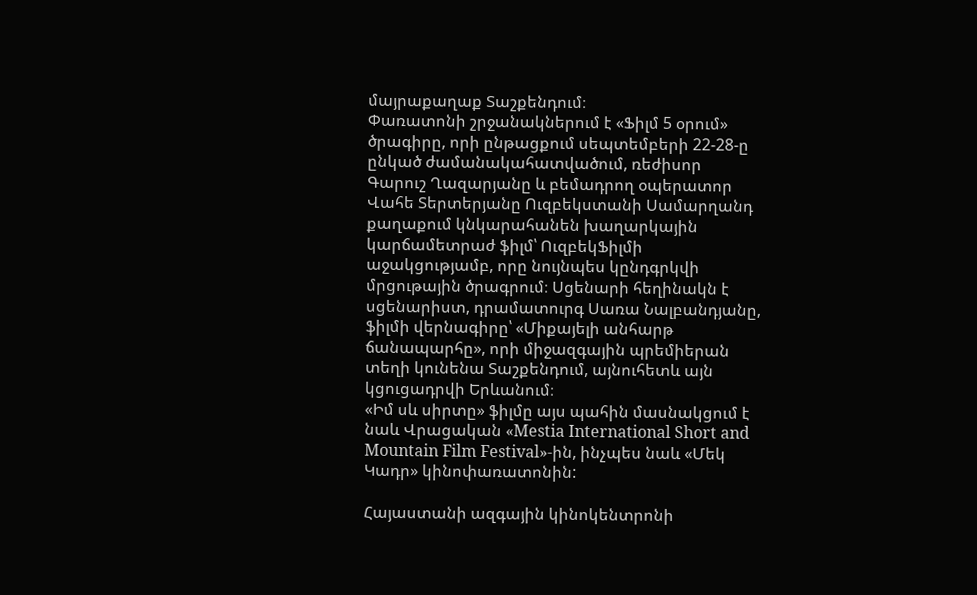մայրաքաղաք Տաշքենդում։
Փառատոնի շրջանակներում է «Ֆիլմ 5 օրում» ծրագիրը, որի ընթացքում սեպտեմբերի 22-28-ը ընկած ժամանակահատվածում, ռեժիսոր Գարուշ Ղազարյանը և բեմադրող օպերատոր Վահե Տերտերյանը Ուզբեկստանի Սամարղանդ քաղաքում կնկարահանեն խաղարկային կարճամետրաժ ֆիլմ՝ ՈւզբեկՖիլմի աջակցությամբ, որը նույնպես կընդգրկվի մրցութային ծրագրում։ Սցենարի հեղինակն է սցենարիստ, դրամատուրգ Սառա Նալբանդյանը, ֆիլմի վերնագիրը՝ «Միքայելի անհարթ ճանապարհը», որի միջազգային պրեմիերան տեղի կունենա Տաշքենդում, այնուհետև այն կցուցադրվի Երևանում։
«Իմ սև սիրտը» ֆիլմը այս պահին մասնակցում է նաև Վրացական «Mestia International Short and Mountain Film Festival»-ին, ինչպես նաև «Մեկ Կադր» կինոփառատոնին:

Հայաստանի ազգային կինոկենտրոնի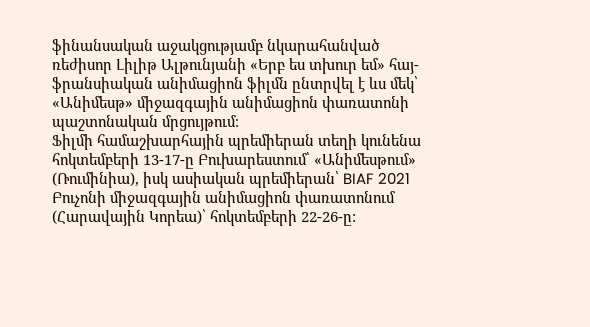ֆինանսական աջակցությամբ նկարահանված ռեժիսոր Լիլիթ Ալթունյանի «Երբ ես տխուր եմ» հայ-ֆրանսիական անիմացիոն ֆիլմն ընտրվել է ևս մեկ՝ «Անիմեսթ» միջազգային անիմացիոն փառատոնի պաշտոնական մրցույթում։
Ֆիլմի համաշխարհային պրեմիերան տեղի կունենա հոկտեմբերի 13-17-ը Բուխարեստում՝ «Անիմեսթում» (Ռումինիա), իսկ ասիական պրեմիերան՝ BIAF 2021 Բուչոնի միջազգային անիմացիոն փառատոնում (Հարավային Կորեա)՝ հոկտեմբերի 22-26-ը: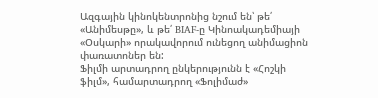Ազգային կինոկենտրոնից նշում են՝ թե՛ «Անիմեսթը», և թե՛ BIAF-ը Կինոակադեմիայի «Օսկարի» որակավորում ունեցող անիմացիոն փառատոներ են:
Ֆիլմի արտադրող ընկերությունն է «Հոշկի ֆիլմ», համարտադրող «Ֆոլիմաժ»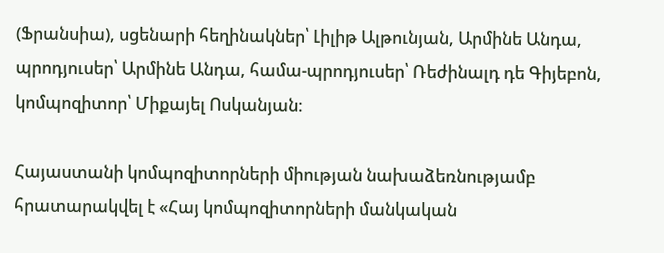(Ֆրանսիա), սցենարի հեղինակներ՝ Լիլիթ Ալթունյան, Արմինե Անդա, պրոդյուսեր՝ Արմինե Անդա, համա-պրոդյուսեր՝ Ռեժինալդ դե Գիյեբոն, կոմպոզիտոր՝ Միքայել Ոսկանյան։

Հայաստանի կոմպոզիտորների միության նախաձեռնությամբ հրատարակվել է «Հայ կոմպոզիտորների մանկական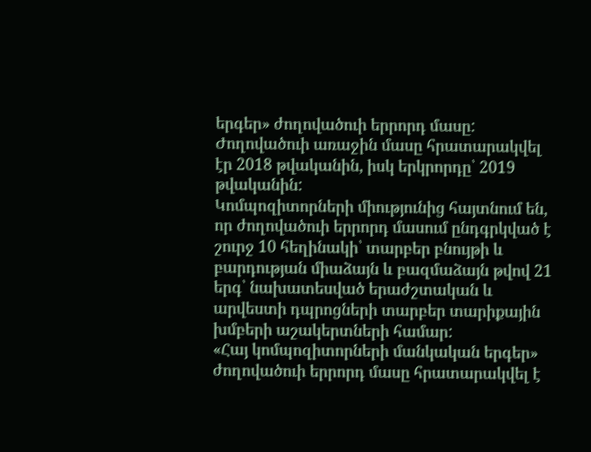երգեր» ժողովածուի երրորդ մասը:
Ժողովածուի առաջին մասը հրատարակվել էր 2018 թվականին, իսկ երկրորդը՝ 2019 թվականին:
Կոմպոզիտորների միությունից հայտնում են, որ ժողովածուի երրորդ մասում ընդգրկված է շուրջ 10 հեղինակի՝ տարբեր բնույթի և բարդության միաձայն և բազմաձայն թվով 21 երգ՝ նախատեսված երաժշտական և արվեստի դպրոցների տարբեր տարիքային խմբերի աշակերտների համար:
«Հայ կոմպոզիտորների մանկական երգեր» ժողովածուի երրորդ մասը հրատարակվել է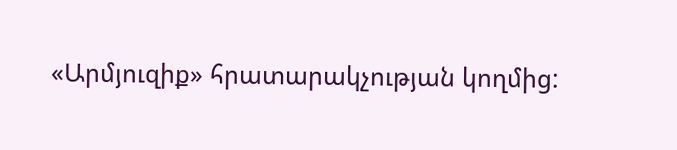«Արմյուզիք» հրատարակչության կողմից: